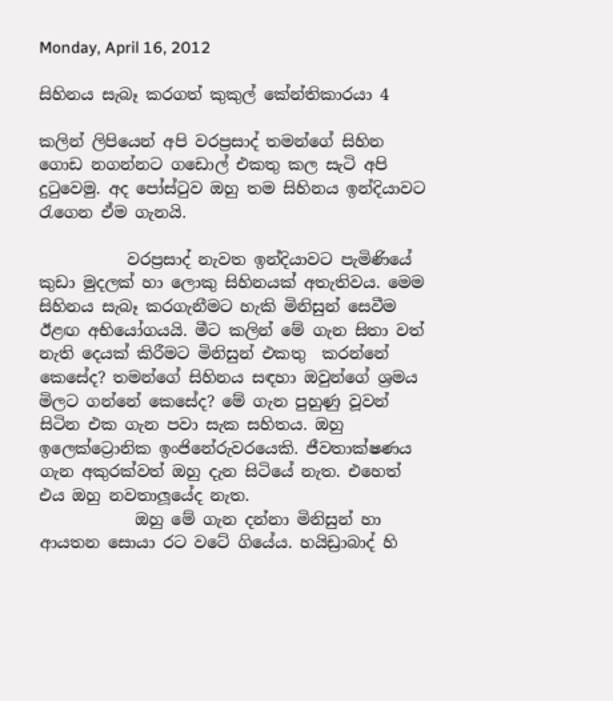Monday, April 16, 2012

සිහිනය සැබෑ කරගත් කුකුල් කේන්තිකාරයා 4

කලින් ලිපියෙන් අපි වරප්‍රසාද් තමන්ගේ සිහින ගොඩ නගන්නට ගඩොල් එකතු කල සැටි අපි දුටුවෙමු. අද පෝස්ටුව ඔහු තම සිහිනය ඉන්දියාවට රැගෙන ඒම ගැනයි.

           වරප්‍රසාද් නැවත ඉන්දියාවට පැමිණියේ කුඩා මුදලක් හා ලොකු සිහිනයක් අතැතිවය. මෙම සිහිනය සැබෑ කරගැනීමට හැකි මිනිසුන් සෙවීම ඊළඟ අභියෝගයයි. මීට කලින් මේ ගැන සිතා වත් නැති දෙයක් කිරීමට මිනිසුන් එකතු  කරන්නේ කෙසේද? තමන්ගේ සිහිනය සඳහා ඔවුන්ගේ ශ්‍රමය මිලට ගන්නේ කෙසේද? මේ ගැන පුහුණු වූවන් සිටින එක ගැන පවා සැක සහිතය. ඔහු ඉලෙක්ට්‍රොනික ඉංජිනේරුවරයෙකි. ජීවතාක්ෂණය ගැන අකුරක්වත් ඔහු දැන සිටියේ නැත. එහෙත් එය ඔහු නවතාලූයේද නැත.
            ඔහු මේ ගැන දන්නා මිනිසුන් හා ආයතන සොයා රට වටේ ගියේය. හයිඩ්‍රාබාද් හි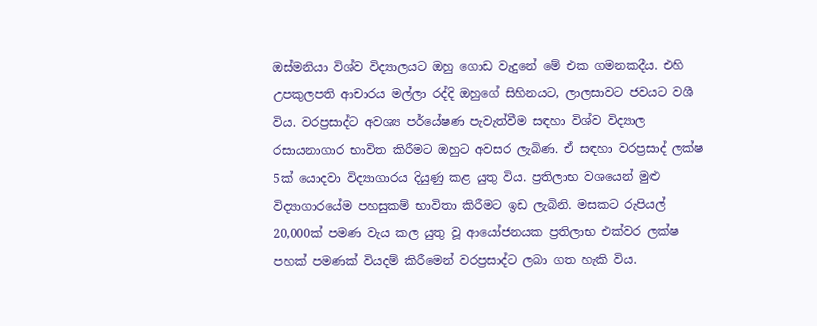ඔස්මනියා විශ්ව විද්‍යාලයට ඔහු ගොඩ වැදුනේ මේ එක ගමනකදීය. එහි උපකුලපති ආචාරය මල්ලා රද්දි ඔහුගේ සිහිනයට, ලාලසාවට ජවයට වශී විය. වරප්‍රසාද්ට අවශ්‍ය පර්යේෂණ පැවැත්වීම සඳහා විශ්ව විද්‍යාල රසායනාගාර භාවිත කිරීමට ඔහුට අවසර ලැබිණ. ඒ සඳහා වරප්‍රසාද් ලක්ෂ 5ක් යොදවා විද්‍යාගාරය දියුණු කළ යුතු විය. ප්‍රතිලාභ වශයෙන් මුළු විද්‍යාගාරයේම පහසුකම් භාවිතා කිරීමට ඉඩ ලැබිනි. මසකට රුපියල් 20,000ක් පමණ වැය කල යුතු වූ ආයෝජනයක ප්‍රතිලාභ එක්වර ලක්ෂ පහක් පමණක් වියදම් කිරීමෙන් වරප්‍රසාද්ට ලබා ගත හැකි විය.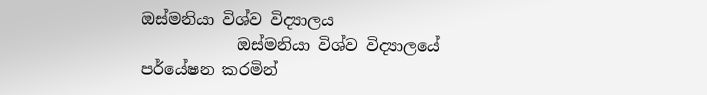ඔස්මනියා විශ්ව විද්‍යාලය
            ඔස්මනියා විශ්ව විද්‍යාලයේ පර්යේෂන කරමින්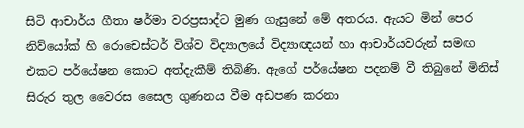සිටි ආචාර්ය ගීතා ෂර්මා වරප්‍රසාද්ට මුණ ගැසුනේ මේ අතරය. ඇයට මින් පෙර නිව්යෝක් හි රොචෙස්ටර් විශ්ව විද්‍යාලයේ විද්‍යාඥයන් හා ආචාර්යවරුන් සමඟ එකට පර්යේෂන කොට අත්දැකීම් තිබිණි. ඇගේ පර්යේෂන පදනම් වී තිබුනේ මිනිස් සිරුර තුල වෛරස සෛල ගුණනය වීම අඩපණ කරනා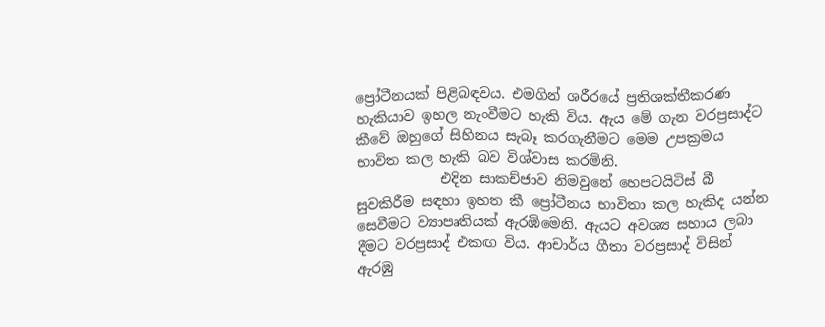ප්‍රෝටීනයක් පිළිබඳවය. එමගින් ශරීරයේ ප්‍රතිශක්තීකරණ හැකියාව ඉහල නැංවීමට හැකි විය. ඇය මේ ගැන වරප්‍රසාද්ට කීවේ ඔහුගේ සිහිනය සැබෑ කරගැනීමට මෙම උපක්‍රමය භාවිත කල හැකි බව විශ්වාස කරමිනි.
            එදින සාකච්ජාව නිමවුනේ හෙපටයිටිස් බී සුවකිරීම සඳහා ඉහත කී ප්‍රෝටීනය භාවිතා කල හැකිද යන්න සෙවීමට ව්‍යාපෘතියක් ඇරඹිමෙනි. ඇයට අවශ්‍ය සහාය ලබා දීමට වරප්‍රසාද් එකඟ විය. ආචාර්ය ගීතා වරප්‍රසාද් විසින් ඇරඹු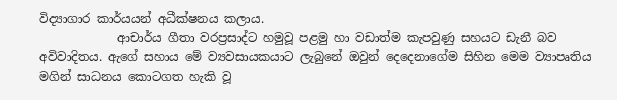විද්‍යාගාර කාර්යයන් අධීක්ෂනය කලාය.
             ආචාර්ය ගීතා වරප්‍රසාද්ට හමුවූ පළමු හා වඩාත්ම කැපවුණු සහයට ඩැනී බව අවිවාදිතය. ඇගේ සහාය මේ ව්‍යවසායකයාට ලැබුනේ ඔවුන් දෙදෙනාගේම සිහින මෙම ව්‍යාපෘතිය මගින් සාධනය කොටගත හැකි වූ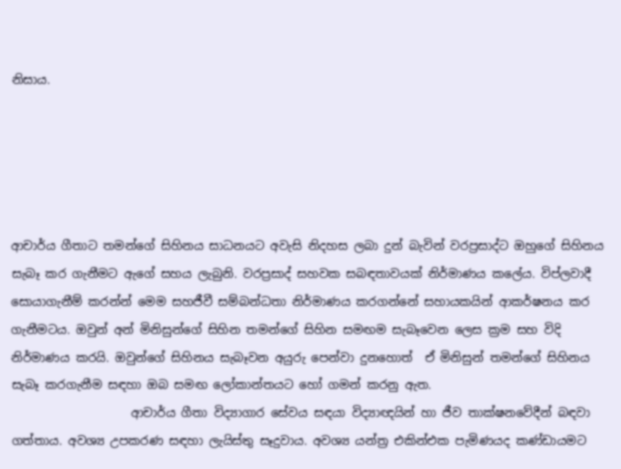නිසාය.





ආචාර්ය ගීතාට තමන්ගේ සිහිනය සාධනයට අවැසි නිදහස ලබා දුන් බැවින් වරප්‍රසාද්ට ඔහුගේ සිහිනය සැබෑ කර ගැනීමට ඇගේ සහය ලැබුනි. වරප්‍රසාද් සහවක සබඳතාවයක් නිර්මාණය කලේය. විප්ලවාදී සොයාගැනීම් කරන්න් මෙම සහජීවී සම්බන්ධතා නිර්මාණය කරගන්නේ සහායකයින් ආකර්ෂනය කර ගැනීමටය. ඔවුන් අන් මිනිසුන්ගේ සිහින තමන්ගේ සිහින සමඟම සැබෑවෙන ලෙස ක්‍රම සහ විදි නිර්මාණය කරයි. ඔවුන්ගේ සිහිනය සැබෑවන අයුරු පෙන්වා දුනහොත්  ඒ මිනිසුන් තමන්ගේ සිහිනය සැබෑ කරගැනීම සඳහා ඔබ සමඟ ලෝකාන්තයට හෝ ගමන් කරනු ඇත.
                    ආචාර්ය ගීතා විද්‍යාගාර සේවය සඳයා විද්‍යාඥයින් හා ජීව තාක්ෂනවේදීන් බඳවා ගත්තාය. අවශ්‍ය උපකරණ සඳහා ලැයිස්තු සෑදුවාය. අවශ්‍ය යන්ත්‍ර එකින්එක පැමිණයද කණ්ඩායමට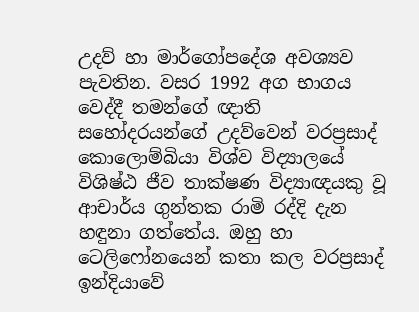උදව් හා මාර්ගෝපදේශ අවශ්‍යව පැවතින. වසර 1992 අග භාගය වෙද්දී තමන්ගේ ඥාති සහෝදරයන්ගේ උදව්වෙන් වරප්‍රසාද් කොලොම්බියා විශ්ව විද්‍යාලයේ විශිෂ්ඨ ජීව තාක්ෂණ විද්‍යාඥයකු වූ ආචාර්ය ගුන්තක රාමි රද්දි දැන හඳුනා ගත්තේය. ඔහු හා ටෙලිෆෝනයෙන් කතා කල වරප්‍රසාද් ඉන්දියාවේ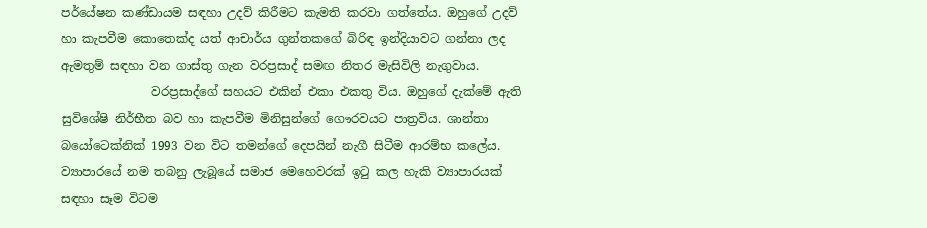පර්යේෂන කණ්ඩායම සඳහා උදව් කිරීමට කැමති කරවා ගත්තේය. ඔහුගේ උදව් හා කැපවීම කොතෙක්ද යත් ආචාර්ය ගුන්තකගේ බිරිඳ ඉන්දියාවට ගන්නා ලද ඇමතුම් සඳහා වන ගාස්තු ගැන වරප්‍රසාද් සමඟ නිතර මැසිවිලි නැගුවාය.
               වරප්‍රසාද්ගේ සහයට එකින් එකා එකතු විය. ඔහුගේ දැක්මේ ඇති සුවිශේෂි නිර්භීත බව හා කැපවීම මිනිසුන්ගේ ගෞරවයට පාත්‍රවිය. ශාන්තා බයෝටෙක්නික් 1993 වන විට තමන්ගේ දෙපයින් නැගී සිටීම ආරම්භ කලේය. ව්‍යාපාරයේ නම තබනු ලැබූයේ සමාජ මෙහෙවරක් ඉටු කල හැකි ව්‍යාපාරයක් සඳහා සෑම විටම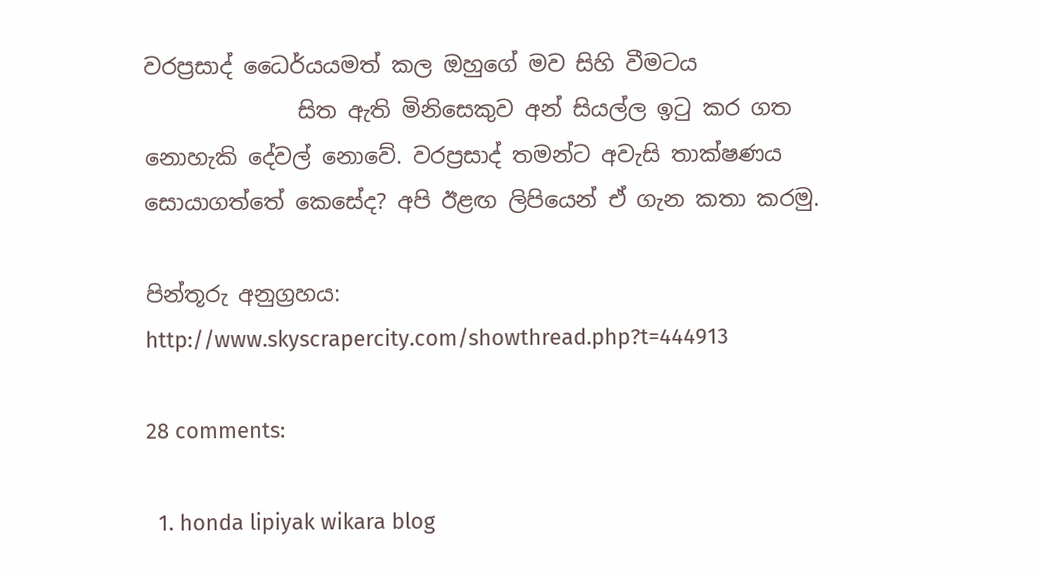වරප්‍රසාද් ධෛර්යයමත් කල ඔහුගේ මව සිහි වීමටය
              සිත ඇති මිනිසෙකුව අන් සියල්ල ඉටු කර ගත නොහැකි දේවල් නොවේ. වරප්‍රසාද් තමන්ට අවැසි තාක්ෂණය සොයාගත්තේ කෙසේද? අපි ඊළඟ ලිපියෙන් ඒ ගැන කතා කරමු.

පින්තූරු අනුග්‍රහය: http://www.skyscrapercity.com/showthread.php?t=444913

28 comments:

  1. honda lipiyak wikara blog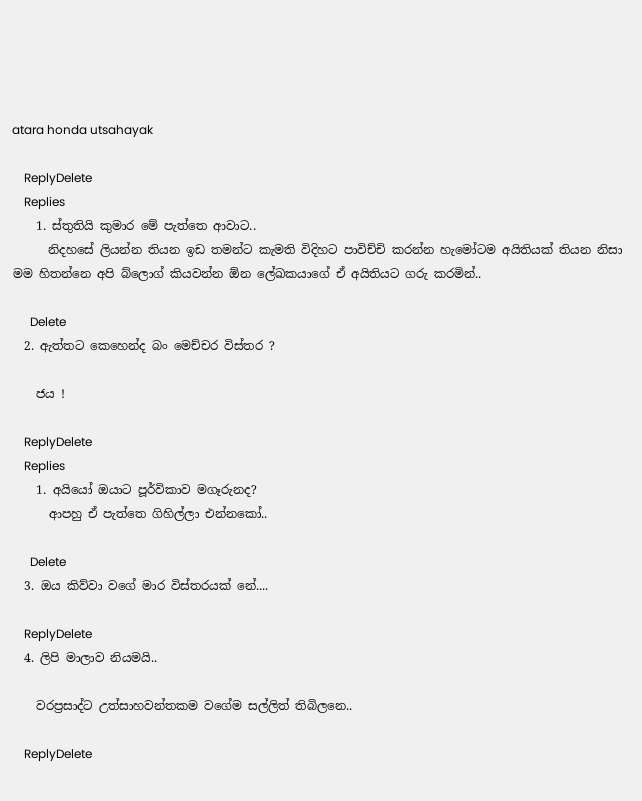atara honda utsahayak

    ReplyDelete
    Replies
    1. ස්තුතියි කුමාර මේ පැත්තෙ ආවාට..
      නිදහසේ ලියන්න තියන ඉඩ තමන්ට කැමති විදිහට පාවිච්චි කරන්න හැමෝටම අයිතියක් තියන නිසා මම හිතන්නෙ අපි බ්ලොග් කියවන්න ඕන ලේඛකයාගේ ඒ අයිතියට ගරු කරමින්..

      Delete
  2. ඇත්තට කෙහෙන්ද බං මෙච්චර විස්තර ?

    ජය !

    ReplyDelete
    Replies
    1. අයියෝ ඔයාට පූර්විකාව මගෑරුනද?
      ආපහු ඒ පැත්තෙ ගිහිල්ලා එන්නකෝ..

      Delete
  3. ඔය කිව්වා වගේ මාර විස්තරයක් නේ....

    ReplyDelete
  4. ලිපි මාලාව නියමයි..

    වරප්‍රසාද්ට උත්සාහවන්තකම වගේම සල්ලිත් තිබිලනෙ..

    ReplyDelete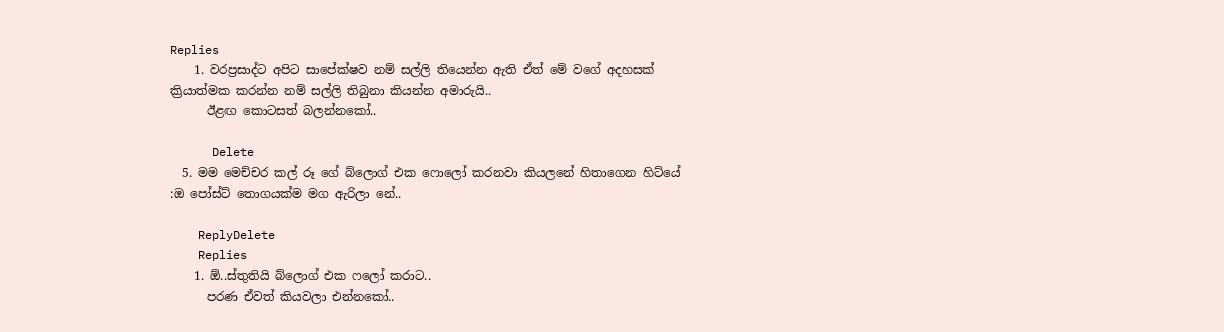Replies
    1. වරප්‍රසාද්ට අපිට සාපේක්ෂව නම් සල්ලි තියෙන්න ඇති ඒත් මේ වගේ අදහසක් ක්‍රියාත්මක කරන්න නම් සල්ලි තිබුනා කියන්න අමාරුයි..
      ඊළඟ කොටසත් බලන්නකෝ..

      Delete
  5. මම මෙච්චර කල් රූ ගේ බ්ලොග් එක ෆොලෝ කරනවා කියලනේ හිතාගෙන හිට්යේ :ඔ පෝස්ට් තොගයක්ම මග ඇරිලා නේ..

    ReplyDelete
    Replies
    1. ඕ..ස්තුතියි බ්ලොග් එක ෆලෝ කරාට..
      පරණ ඒවත් කියවලා එන්නකෝ..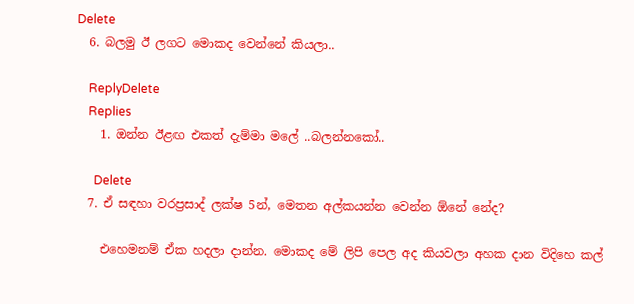Delete
  6. බලමු ඊ ලගට මොකද වෙන්නේ කියලා..

    ReplyDelete
    Replies
    1. ඔන්න ඊළඟ එකත් දැම්මා මලේ ..බලන්නකෝ..

      Delete
  7. ඒ සඳහා වරප්‍රසාද් ලක්ෂ 5න්, මෙතන අල්කයන්න වෙන්න ඕනේ නේද?

    එහෙමනම් ඒක හදලා දාන්න. මොකද මේ ලිපි පෙල අද කියවලා අහක දාන විදිහෙ කල්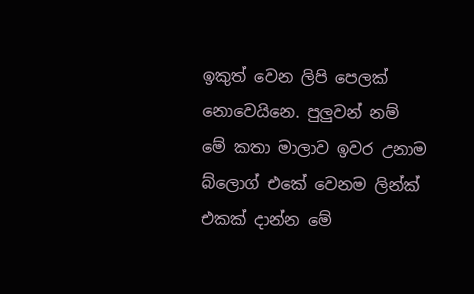ඉකුත් වෙන ලිපි පෙලක් නොවෙයිනෙ. පුලුවන් නම් මේ කතා මාලාව ඉවර උනාම බ්ලොග් එකේ වෙනම ලින්ක් එකක් දාන්න මේ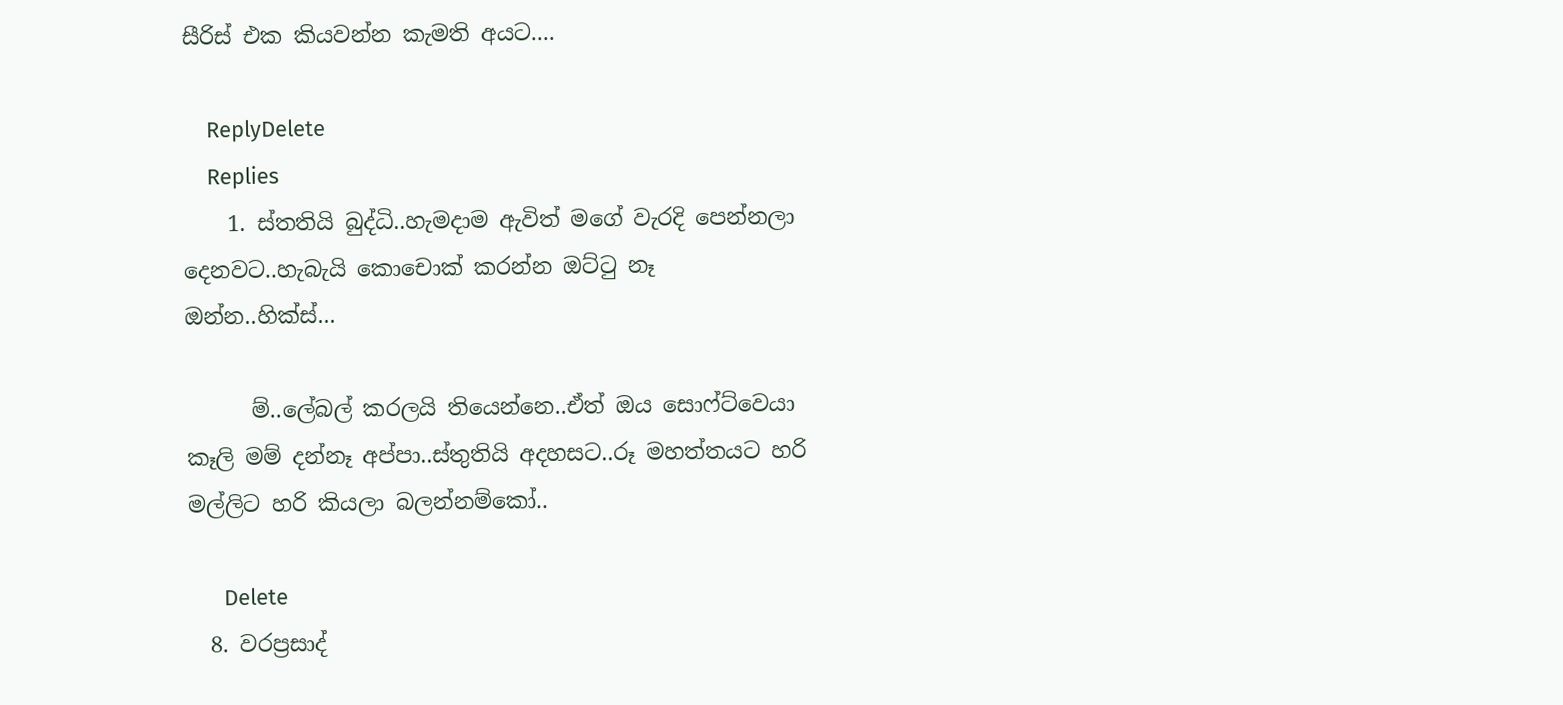සීරිස් එක කියවන්න කැමති අයට....

    ReplyDelete
    Replies
    1. ස්තතියි බුද්ධි..හැමදාම ඇවිත් මගේ වැරදි පෙන්නලා දෙනවට..හැබැයි කොචොක් කරන්න ඔට්ටු නෑ ඔන්න..හික්ස්...

      ම්..ලේබල් කරලයි තියෙන්නෙ..ඒත් ඔය සොෆ්ට්වෙයා කෑලි මම් දන්නෑ අප්පා..ස්තුතියි අදහසට..රූ මහත්තයට හරි මල්ලිට හරි කියලා බලන්නම්කෝ..

      Delete
  8. වරප්‍රසාද්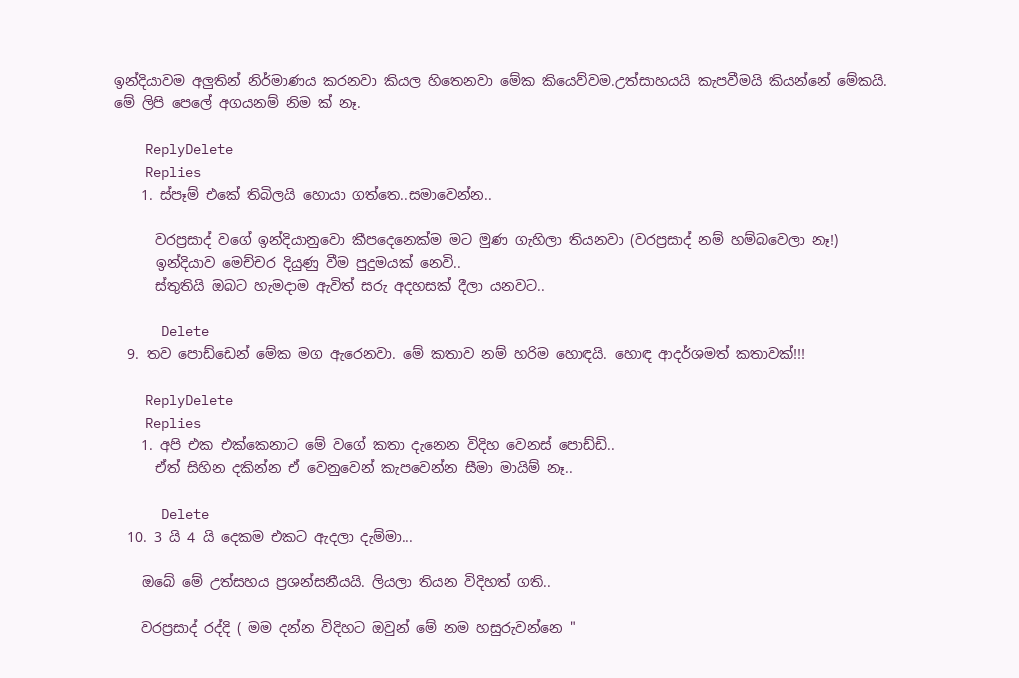ඉන්දියාවම අලුතින් නිර්මාණය කරනවා කියල හිතෙනවා මේක කියෙව්වම.උත්සාහයයි කැපවීමයි කියන්නේ මේකයි. මේ ලිපි පෙලේ අගයනම් නිම ක් නෑ.

    ReplyDelete
    Replies
    1. ස්පෑම් එකේ තිබිලයි හොයා ගත්තෙ..සමාවෙන්න..

      වරප්‍රසාද් වගේ ඉන්දියානුවො කීපදෙනෙක්ම මට මුණ ගැහිලා තියනවා (වරප්‍රසාද් නම් හම්බවෙලා නෑ!)
      ඉන්දියාව මෙච්චර දියුණු වීම පුදුමයක් නෙවි..
      ස්තුතියි ඔබට හැමදාම ඇවිත් සරු අදහසක් දීලා යනවට..

      Delete
  9. තව පොඩ්ඩෙන් මේක මග ඇරෙනවා. මේ කතාව නම් හරිම හොඳයි. හොඳ ආදර්ශමත් කතාවක්!!!

    ReplyDelete
    Replies
    1. අපි එක එක්කෙනාට මේ වගේ කතා දැනෙන විදිහ වෙනස් පොඩ්ඩි..
      ඒත් සිහින දකින්න ඒ වෙනුවෙන් කැපවෙන්න සීමා මායිම් නෑ..

      Delete
  10. 3 යි 4 යි දෙකම එකට ඇදලා දැම්මා...

    ඔබේ මේ උත්සහය ප්‍රශන්සනීයයි. ලියලා තියන විදිහත් ගති..

    වරප්‍රසාද් රද්දි ( මම දන්න විදිහට ඔවුන් මේ නම හසුරුවන්නෙ "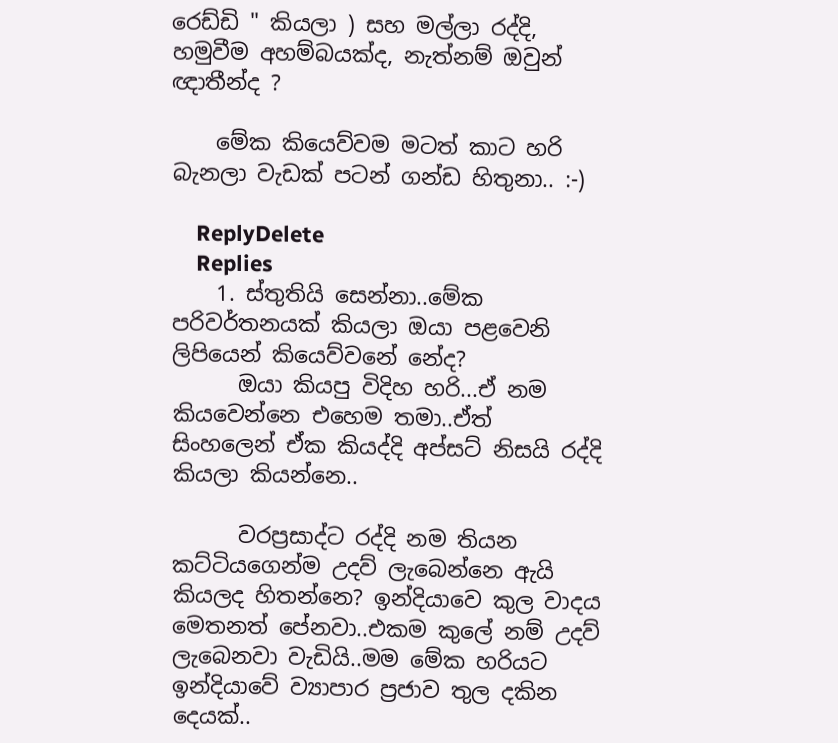රෙඩ්ඩි " කියලා ) සහ මල්ලා රද්දි, හමුවීම අහම්බයක්ද, නැත්නම් ඔවුන් ඥාතීන්ද ?

    මේක කියෙව්වම මටත් කාට හරි බැනලා වැඩක් පටන් ගන්ඩ හිතුනා.. :-)

    ReplyDelete
    Replies
    1. ස්තුතියි සෙන්නා..මේක පරිවර්තනයක් කියලා ඔයා පළවෙනි ලිපියෙන් කියෙව්වනේ නේද?
      ඔයා කියපු විදිහ හරි...ඒ නම කියවෙන්නෙ එහෙම තමා..ඒත් සිංහලෙන් ඒක කියද්දි අප්සට් නිසයි රද්දි කියලා කියන්නෙ..

      වරප්‍රසාද්ට රද්දි නම තියන කට්ටියගෙන්ම උදව් ලැබෙන්නෙ ඇයි කියලද හිතන්නෙ? ඉන්දියාවෙ කුල වාදය මෙතනත් පේනවා..එකම කුලේ නම් උදව් ලැබෙනවා වැඩියි..මම මේක හරියට ඉන්දියාවේ ව්‍යාපාර ප්‍රජාව තුල දකින දෙයක්..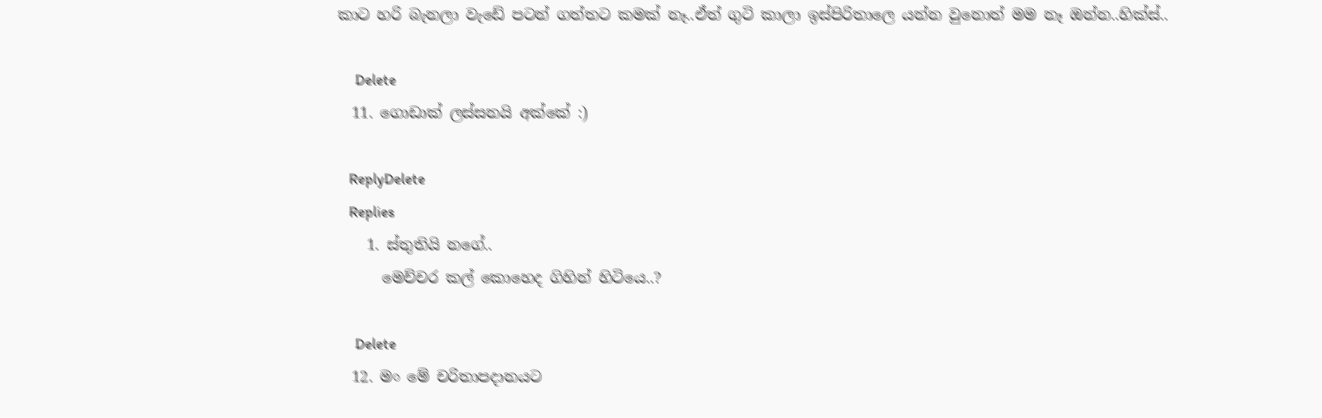කාට හරි බැනලා වැඩේ පටන් ගත්තට කමක් නෑ..ඒත් ගුටි කාලා ඉස්පිරිතාලෙ යන්න වුනොත් මම නෑ ඔන්න..හික්ස්..

      Delete
  11. ගොඩාක් ලස්සනයි අක්කේ :)

    ReplyDelete
    Replies
    1. ස්තුතියි නගේ..
      මෙච්චර කල් කොහෙද ගිහින් හිටියෙ..?

      Delete
  12. මං මේ චරිතාපදානයට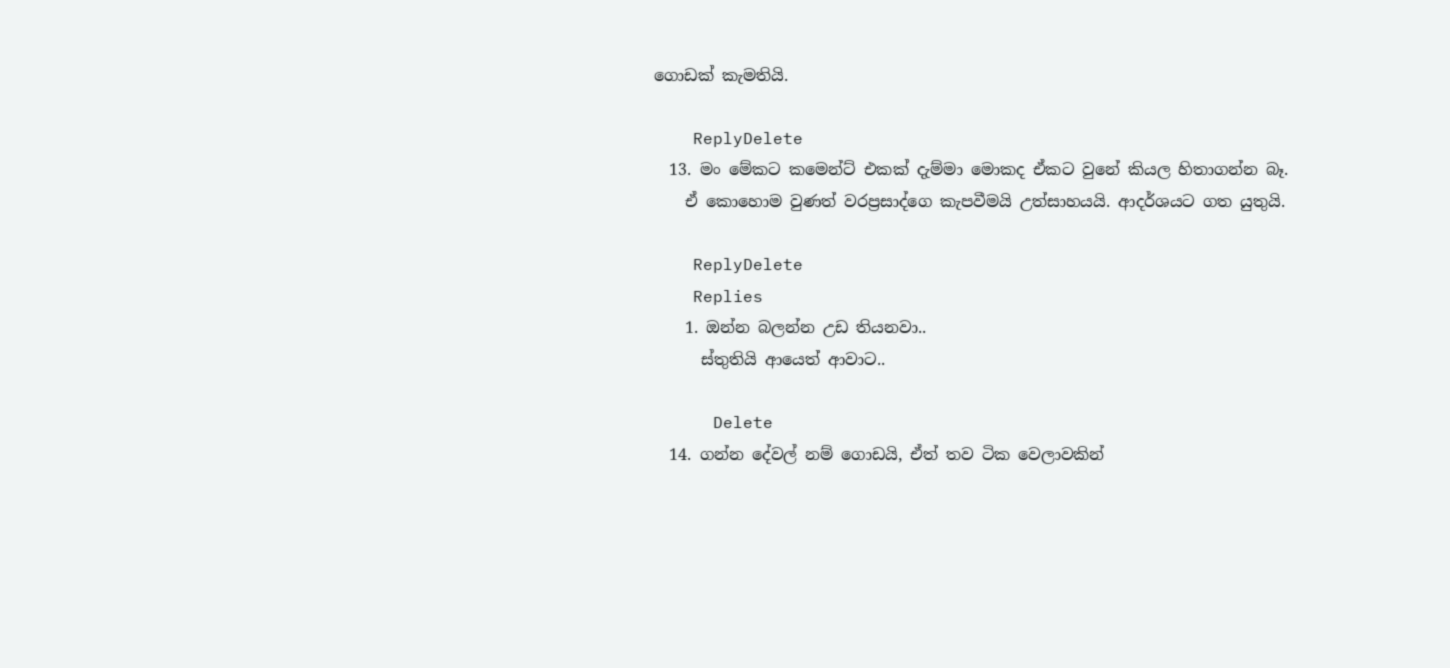ගොඩක් කැමතියි.

    ReplyDelete
  13. මං මේකට කමෙන්ට් එකක් දැම්මා මොකද ඒකට වුනේ කියල හිතාගන්න බෑ.
    ඒ කොහොම වුණත් වරප්‍රසාද්ගෙ කැපවීමයි උත්සාහයයි. ආදර්ශයට ගත යුතුයි.

    ReplyDelete
    Replies
    1. ඔන්න බලන්න උඩ තියනවා..
      ස්තුතියි ආයෙත් ආවාට..

      Delete
  14. ගන්න දේවල් නම් ගොඩයි, ඒත් තව ටික වෙලාවකින්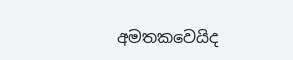අමතකවෙයිද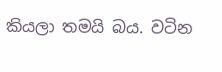කියලා තමයි බය. වටින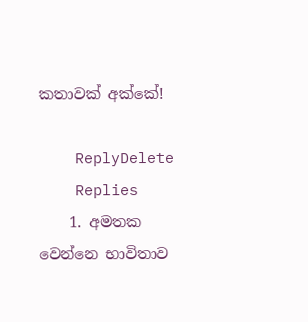කතාවක් අක්කේ!

    ReplyDelete
    Replies
    1. අමතක වෙන්නෙ භාවිතාව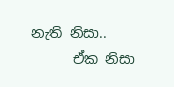නැති නිසා..
      ඒක නිසා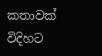කතාවක් විදිහට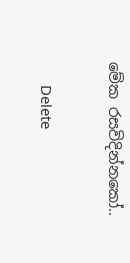මේක රසවිදින්නකෝ..

      Delete